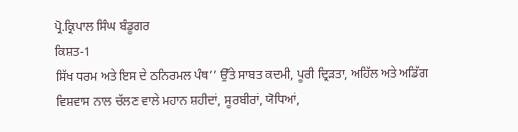ਪ੍ਰੋ.ਕ੍ਰਿਪਾਲ ਸਿੰਘ ਬੰਡੂਗਰ
ਕਿਸ਼ਤ-1
ਸਿੱਖ ਧਰਮ ਅਤੇ ਇਸ ਦੇ ਠਨਿਰਮਲ ਪੰਥ’’ ਉੱਤੇ ਸਾਬਤ ਕਦਮੀ, ਪੂਰੀ ਦ੍ਰਿੜਤਾ, ਅਹਿੱਲ ਅਤੇ ਅਡਿੱਗ ਵਿਸ਼ਵਾਸ ਨਾਲ ਚੱਲਣ ਵਾਲੇ ਮਹਾਨ ਸ਼ਹੀਦਾਂ, ਸੂਰਬੀਰਾਂ, ਯੋਧਿਆਂ,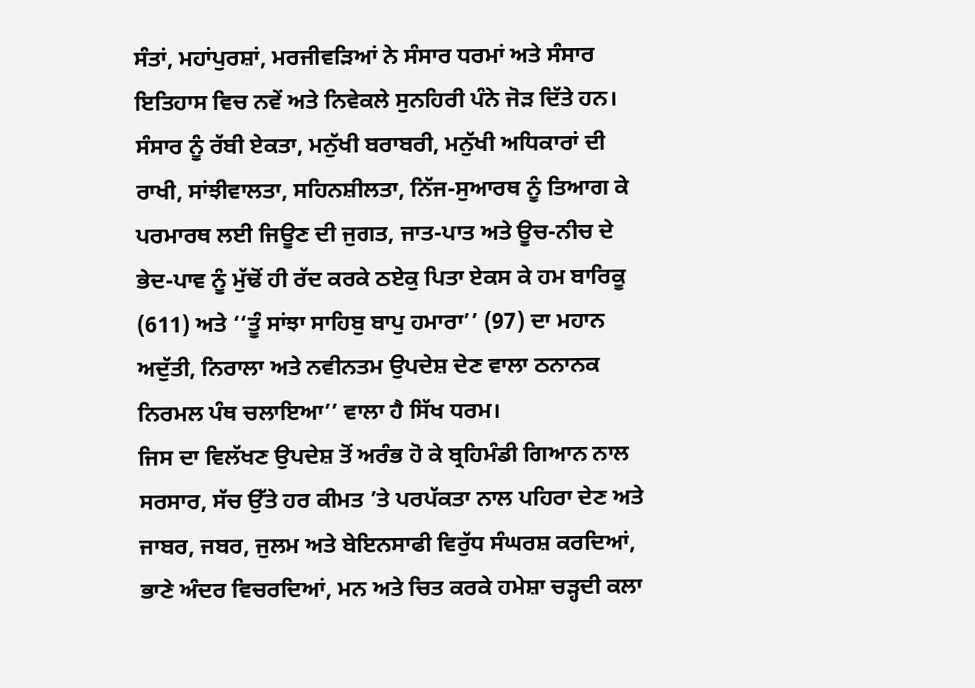ਸੰਤਾਂ, ਮਹਾਂਪੁਰਸ਼ਾਂ, ਮਰਜੀਵੜਿਆਂ ਨੇ ਸੰਸਾਰ ਧਰਮਾਂ ਅਤੇ ਸੰਸਾਰ ਇਤਿਹਾਸ ਵਿਚ ਨਵੇਂ ਅਤੇ ਨਿਵੇਕਲੇ ਸੁਨਹਿਰੀ ਪੰਨੇ ਜੋੜ ਦਿੱਤੇ ਹਨ। ਸੰਸਾਰ ਨੂੰ ਰੱਬੀ ਏਕਤਾ, ਮਨੁੱਖੀ ਬਰਾਬਰੀ, ਮਨੁੱਖੀ ਅਧਿਕਾਰਾਂ ਦੀ ਰਾਖੀ, ਸਾਂਝੀਵਾਲਤਾ, ਸਹਿਨਸ਼ੀਲਤਾ, ਨਿੱਜ-ਸੁਆਰਥ ਨੂੰ ਤਿਆਗ ਕੇ ਪਰਮਾਰਥ ਲਈ ਜਿਊਣ ਦੀ ਜੁਗਤ, ਜਾਤ-ਪਾਤ ਅਤੇ ਊਚ-ਨੀਚ ਦੇ ਭੇਦ-ਪਾਵ ਨੂੰ ਮੁੱਢੋਂ ਹੀ ਰੱਦ ਕਰਕੇ ਠਏਕੁ ਪਿਤਾ ਏਕਸ ਕੇ ਹਮ ਬਾਰਿਕੂ (611) ਅਤੇ ‘‘ਤੂੰ ਸਾਂਝਾ ਸਾਹਿਬੁ ਬਾਪੁ ਹਮਾਰਾ’’ (97) ਦਾ ਮਹਾਨ ਅਦੁੱਤੀ, ਨਿਰਾਲਾ ਅਤੇ ਨਵੀਨਤਮ ਉਪਦੇਸ਼ ਦੇਣ ਵਾਲਾ ਠਨਾਨਕ ਨਿਰਮਲ ਪੰਥ ਚਲਾਇਆ’’ ਵਾਲਾ ਹੈ ਸਿੱਖ ਧਰਮ।
ਜਿਸ ਦਾ ਵਿਲੱਖਣ ਉਪਦੇਸ਼ ਤੋਂ ਅਰੰਭ ਹੋ ਕੇ ਬ੍ਰਹਿਮੰਡੀ ਗਿਆਨ ਨਾਲ ਸਰਸਾਰ, ਸੱਚ ਉੱਤੇ ਹਰ ਕੀਮਤ ’ਤੇ ਪਰਪੱਕਤਾ ਨਾਲ ਪਹਿਰਾ ਦੇਣ ਅਤੇ ਜਾਬਰ, ਜਬਰ, ਜੁਲਮ ਅਤੇ ਬੇਇਨਸਾਫੀ ਵਿਰੁੱਧ ਸੰਘਰਸ਼ ਕਰਦਿਆਂ, ਭਾਣੇ ਅੰਦਰ ਵਿਚਰਦਿਆਂ, ਮਨ ਅਤੇ ਚਿਤ ਕਰਕੇ ਹਮੇਸ਼ਾ ਚੜ੍ਹਦੀ ਕਲਾ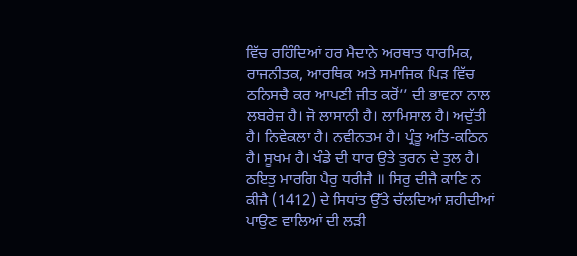ਵਿੱਚ ਰਹਿੰਦਿਆਂ ਹਰ ਮੈਦਾਨੇ ਅਰਥਾਤ ਧਾਰਮਿਕ, ਰਾਜਨੀਤਕ, ਆਰਥਿਕ ਅਤੇ ਸਮਾਜਿਕ ਪਿੜ ਵਿੱਚ ਠਨਿਸਚੈ ਕਰ ਆਪਣੀ ਜੀਤ ਕਰੋਂ’’ ਦੀ ਭਾਵਨਾ ਨਾਲ ਲਬਰੇਜ਼ ਹੈ। ਜੋ ਲਾਸਾਨੀ ਹੈ। ਲਾਮਿਸਾਲ ਹੈ। ਅਦੁੱਤੀ ਹੈ। ਨਿਵੇਕਲਾ ਹੈ। ਨਵੀਨਤਮ ਹੈ। ਪ੍ਰੰਤੂ ਅਤਿ-ਕਠਿਨ ਹੈ। ਸੂਖਮ ਹੈ। ਖੰਡੇ ਦੀ ਧਾਰ ਉਤੇ ਤੁਰਨ ਦੇ ਤੁਲ ਹੈ। ਠਇਤੁ ਮਾਰਗਿ ਪੈਰੁ ਧਰੀਜੈ ॥ ਸਿਰੁ ਦੀਜੈ ਕਾਣਿ ਨ ਕੀਜੈ (1412) ਦੇ ਸਿਧਾਂਤ ਉੱਤੇ ਚੱਲਦਿਆਂ ਸ਼ਹੀਦੀਆਂ ਪਾਉਣ ਵਾਲਿਆਂ ਦੀ ਲੜੀ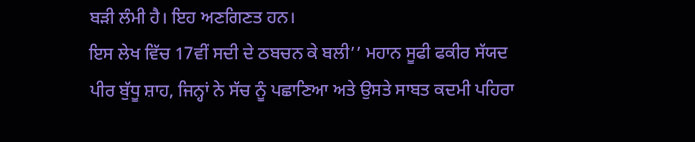ਬੜੀ ਲੰਮੀ ਹੈ। ਇਹ ਅਣਗਿਣਤ ਹਨ।
ਇਸ ਲੇਖ ਵਿੱਚ 17ਵੀਂ ਸਦੀ ਦੇ ਠਬਚਨ ਕੇ ਬਲੀ’’ ਮਹਾਨ ਸੂਫੀ ਫਕੀਰ ਸੱਯਦ ਪੀਰ ਬੁੱਧੂ ਸ਼ਾਹ, ਜਿਨ੍ਹਾਂ ਨੇ ਸੱਚ ਨੂੰ ਪਛਾਣਿਆ ਅਤੇ ਉਸਤੇ ਸਾਬਤ ਕਦਮੀ ਪਹਿਰਾ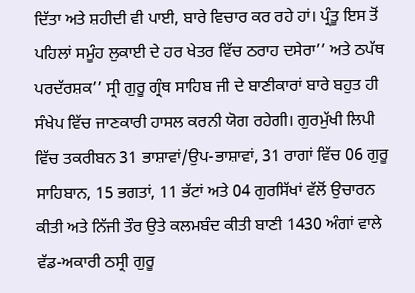ਦਿੱਤਾ ਅਤੇ ਸ਼ਹੀਦੀ ਵੀ ਪਾਈ, ਬਾਰੇ ਵਿਚਾਰ ਕਰ ਰਹੇ ਹਾਂ। ਪ੍ਰੰਤੂ ਇਸ ਤੋਂ ਪਹਿਲਾਂ ਸਮੂੰਹ ਲੁਕਾਈ ਦੇ ਹਰ ਖੇਤਰ ਵਿੱਚ ਠਰਾਹ ਦਸੇਰਾ’’ ਅਤੇ ਠਪੱਥ ਪਰਦੱਰਸ਼ਕ’’ ਸ੍ਰੀ ਗੁਰੂ ਗ੍ਰੰਥ ਸਾਹਿਬ ਜੀ ਦੇ ਬਾਣੀਕਾਰਾਂ ਬਾਰੇ ਬਹੁਤ ਹੀ ਸੰਖੇਪ ਵਿੱਚ ਜਾਣਕਾਰੀ ਹਾਸਲ ਕਰਨੀ ਯੋਗ ਰਹੇਗੀ। ਗੁਰਮੁੱਖੀ ਲਿਪੀ ਵਿੱਚ ਤਕਰੀਬਨ 31 ਭਾਸ਼ਾਵਾਂ/ਉਪ-ਭਾਸ਼ਾਵਾਂ, 31 ਰਾਗਾਂ ਵਿੱਚ 06 ਗੁਰੂ ਸਾਹਿਬਾਨ, 15 ਭਗਤਾਂ, 11 ਭੱਟਾਂ ਅਤੇ 04 ਗੁਰਸਿੱਖਾਂ ਵੱਲੋਂ ਉਚਾਰਨ ਕੀਤੀ ਅਤੇ ਨਿੱਜੀ ਤੌਰ ਉਤੇ ਕਲਮਬੰਦ ਕੀਤੀ ਬਾਣੀ 1430 ਅੰਗਾਂ ਵਾਲੇ ਵੱਡ-ਅਕਾਰੀ ਠਸ੍ਰੀ ਗੁਰੂ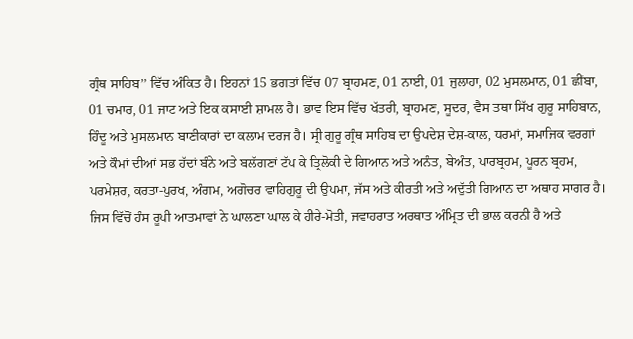ਗ੍ਰੰਥ ਸਾਹਿਬ’’ ਵਿੱਚ ਅੰਕਿਤ ਹੈ। ਇਹਨਾਂ 15 ਭਗਤਾਂ ਵਿੱਚ 07 ਬ੍ਰਾਹਮਣ, 01 ਨਾਈ, 01 ਜੁਲਾਹਾ, 02 ਮੁਸਲਮਾਨ, 01 ਛੀਂਬਾ, 01 ਚਮਾਰ, 01 ਜਾਟ ਅਤੇ ਇਕ ਕਸਾਈ ਸ਼ਾਮਲ ਹੈ। ਭਾਵ ਇਸ ਵਿੱਚ ਖੱਤਰੀ, ਬ੍ਰਾਹਮਣ, ਸੂਦਰ, ਵੈਸ ਤਥਾ ਸਿੱਖ ਗੁਰੂ ਸਾਹਿਬਾਨ, ਹਿੰਦੂ ਅਤੇ ਮੁਸਲਮਾਨ ਬਾਣੀਕਾਰਾਂ ਦਾ ਕਲਾਮ ਦਰਜ ਹੈ। ਸ੍ਰੀ ਗੁਰੂ ਗ੍ਰੰਥ ਸਾਹਿਬ ਦਾ ਉਪਦੇਸ਼ ਦੇਸ਼-ਕਾਲ, ਧਰਮਾਂ, ਸਮਾਜਿਕ ਵਰਗਾਂ ਅਤੇ ਕੌਮਾਂ ਦੀਆਂ ਸਭ ਹੱਦਾਂ ਬੰਨੇ ਅਤੇ ਬਲੱਗਣਾਂ ਟੱਪ ਕੇ ਤ੍ਰਿਲੋਕੀ ਦੇ ਗਿਆਨ ਅਤੇ ਅਨੰਤ, ਬੇਅੰਤ, ਪਾਰਬ੍ਰਹਮ, ਪੂਰਨ ਬ੍ਰਹਮ, ਪਰਮੇਸ਼ਰ, ਕਰਤਾ-ਪੁਰਖ, ਅੰਗਮ, ਅਗੋਚਰ ਵਾਹਿਗੁਰੂ ਦੀ ਉਪਮਾ, ਜੱਸ ਅਤੇ ਕੀਰਤੀ ਅਤੇ ਅਦੁੱਤੀ ਗਿਆਨ ਦਾ ਅਥਾਹ ਸਾਗਰ ਹੈ। ਜਿਸ ਵਿੱਚੋਂ ਹੰਸ ਰੂਪੀ ਆਤਮਾਵਾਂ ਨੇ ਘਾਲਣਾ ਘਾਲ ਕੇ ਹੀਰੇ-ਮੋਤੀ, ਜਵਾਹਰਾਤ ਅਰਥਾਤ ਅੰਮ੍ਰਿਤ ਦੀ ਭਾਲ ਕਰਨੀ ਹੈ ਅਤੇ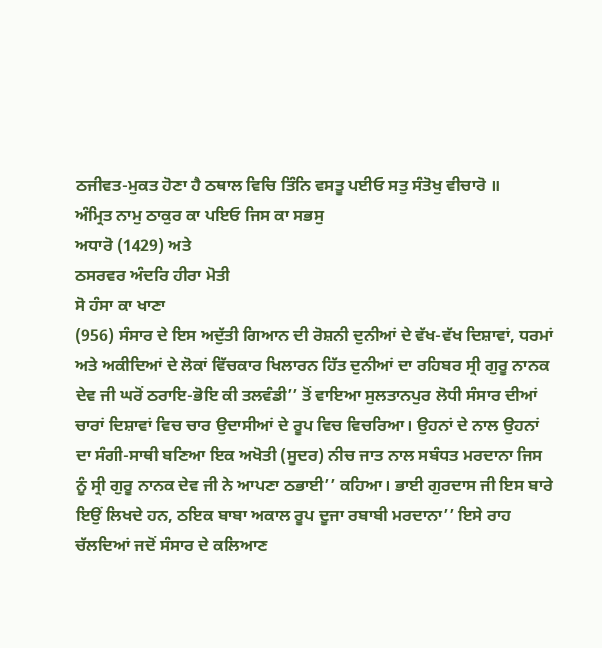ਠਜੀਵਤ-ਮੁਕਤ ਹੋਣਾ ਹੈ ਠਥਾਲ ਵਿਚਿ ਤਿੰਨਿ ਵਸਤੂ ਪਈਓ ਸਤੁ ਸੰਤੋਖੁ ਵੀਚਾਰੋ ॥
ਅੰਮ੍ਰਿਤ ਨਾਮੁ ਠਾਕੁਰ ਕਾ ਪਇਓ ਜਿਸ ਕਾ ਸਭਸੁ
ਅਧਾਰੋ (1429) ਅਤੇ
ਠਸਰਵਰ ਅੰਦਰਿ ਹੀਰਾ ਮੋਤੀ
ਸੋ ਹੰਸਾ ਕਾ ਖਾਣਾ
(956) ਸੰਸਾਰ ਦੇ ਇਸ ਅਦੁੱਤੀ ਗਿਆਨ ਦੀ ਰੋਸ਼ਨੀ ਦੁਨੀਆਂ ਦੇ ਵੱਖ-ਵੱਖ ਦਿਸ਼ਾਵਾਂ, ਧਰਮਾਂ ਅਤੇ ਅਕੀਦਿਆਂ ਦੇ ਲੋਕਾਂ ਵਿੱਚਕਾਰ ਖਿਲਾਰਨ ਹਿੱਤ ਦੁਨੀਆਂ ਦਾ ਰਹਿਬਰ ਸ੍ਰੀ ਗੁਰੂ ਨਾਨਕ ਦੇਵ ਜੀ ਘਰੋਂ ਠਰਾਇ-ਭੋਇ ਕੀ ਤਲਵੰਡੀ’’ ਤੋਂ ਵਾਇਆ ਸੁਲਤਾਨਪੁਰ ਲੋਧੀ ਸੰਸਾਰ ਦੀਆਂ ਚਾਰਾਂ ਦਿਸ਼ਾਵਾਂ ਵਿਚ ਚਾਰ ਉਦਾਸੀਆਂ ਦੇ ਰੂਪ ਵਿਚ ਵਿਚਰਿਆ। ਉਹਨਾਂ ਦੇ ਨਾਲ ਉਹਨਾਂ ਦਾ ਸੰਗੀ-ਸਾਥੀ ਬਣਿਆ ਇਕ ਅਖੋਤੀ (ਸੂਦਰ) ਨੀਚ ਜਾਤ ਨਾਲ ਸਬੰਧਤ ਮਰਦਾਨਾ ਜਿਸ ਨੂੰ ਸ੍ਰੀ ਗੁਰੂ ਨਾਨਕ ਦੇਵ ਜੀ ਨੇ ਆਪਣਾ ਠਭਾਈ’’ ਕਹਿਆ। ਭਾਈ ਗੁਰਦਾਸ ਜੀ ਇਸ ਬਾਰੇ ਇਉਂ ਲਿਖਦੇ ਹਨ, ਠਇਕ ਬਾਬਾ ਅਕਾਲ ਰੂਪ ਦੂਜਾ ਰਬਾਬੀ ਮਰਦਾਨਾ’’ ਇਸੇ ਰਾਹ ਚੱਲਦਿਆਂ ਜਦੋਂ ਸੰਸਾਰ ਦੇ ਕਲਿਆਣ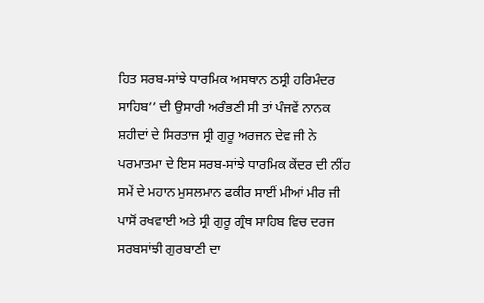ਹਿਤ ਸਰਬ-ਸਾਂਝੇ ਧਾਰਮਿਕ ਅਸਥਾਨ ਠਸ੍ਰੀ ਹਰਿਮੰਦਰ ਸਾਹਿਬ’’ ਦੀ ਉਸਾਰੀ ਅਰੰਭਣੀ ਸੀ ਤਾਂ ਪੰਜਵੇਂ ਨਾਨਕ ਸ਼ਹੀਦਾਂ ਦੇ ਸਿਰਤਾਜ ਸ੍ਰੀ ਗੁਰੂ ਅਰਜਨ ਦੇਵ ਜੀ ਨੇ ਪਰਮਾਤਮਾ ਦੇ ਇਸ ਸਰਬ-ਸਾਂਝੇ ਧਾਰਮਿਕ ਕੇਂਦਰ ਦੀ ਨੀਂਹ ਸਮੇਂ ਦੇ ਮਹਾਨ ਮੁਸਲਮਾਨ ਫਕੀਰ ਸਾਈਂ ਮੀਆਂ ਮੀਰ ਜੀ ਪਾਸੋਂ ਰਖਵਾਈ ਅਤੇ ਸ੍ਰੀ ਗੁਰੂ ਗ੍ਰੰਥ ਸਾਹਿਬ ਵਿਚ ਦਰਜ ਸਰਬਸਾਂਝੀ ਗੁਰਬਾਣੀ ਦਾ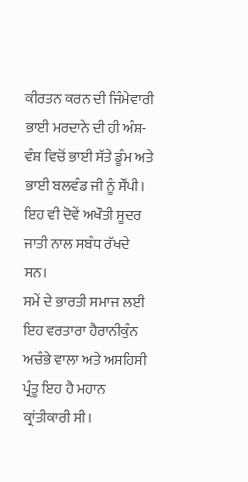ਕੀਰਤਨ ਕਰਨ ਦੀ ਜਿੰਮੇਵਾਰੀ ਭਾਈ ਮਰਦਾਨੇ ਦੀ ਹੀ ਅੰਸ਼-ਵੰਸ਼ ਵਿਚੋਂ ਭਾਈ ਸੱਤੇ ਡੂੰਮ ਅਤੇ ਭਾਈ ਬਲਵੰਡ ਜੀ ਨੂੰ ਸੌਂਪੀ। ਇਹ ਵੀ ਦੋਵੇਂ ਅਖੌਤੀ ਸੂਦਰ ਜਾਤੀ ਨਾਲ ਸਬੰਧ ਰੱਖਦੇ ਸਨ।
ਸਮੇਂ ਦੇ ਭਾਰਤੀ ਸਮਾਜ ਲਈ ਇਹ ਵਰਤਾਰਾ ਹੈਰਾਨੀਕੁੰਨ ਅਚੰਭੇ ਵਾਲਾ ਅਤੇ ਅਸਹਿਸੀ ਪ੍ਰੰਤੂ ਇਹ ਹੈ ਮਹਾਨ ਕ੍ਰਾਂਤੀਕਾਰੀ ਸੀ।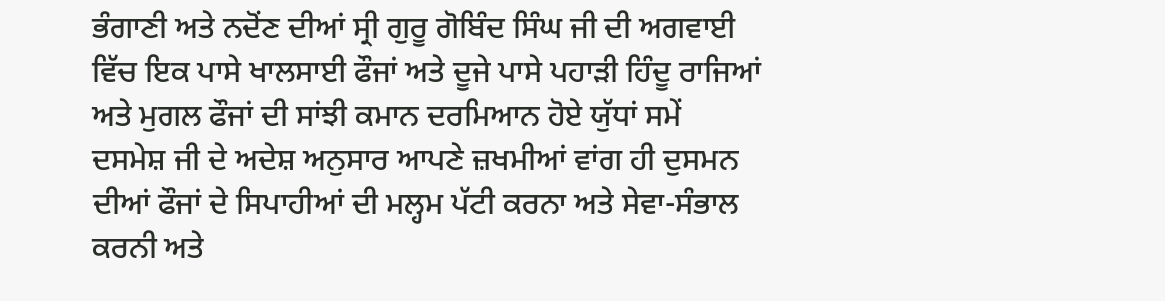ਭੰਗਾਣੀ ਅਤੇ ਨਦੋਂਣ ਦੀਆਂ ਸ੍ਰੀ ਗੁਰੂ ਗੋਬਿੰਦ ਸਿੰਘ ਜੀ ਦੀ ਅਗਵਾਈ ਵਿੱਚ ਇਕ ਪਾਸੇ ਖਾਲਸਾਈ ਫੌਜਾਂ ਅਤੇ ਦੂਜੇ ਪਾਸੇ ਪਹਾੜੀ ਹਿੰਦੂ ਰਾਜਿਆਂ ਅਤੇ ਮੁਗਲ ਫੌਜਾਂ ਦੀ ਸਾਂਝੀ ਕਮਾਨ ਦਰਮਿਆਨ ਹੋਏ ਯੁੱਧਾਂ ਸਮੇਂ ਦਸਮੇਸ਼ ਜੀ ਦੇ ਅਦੇਸ਼ ਅਨੁਸਾਰ ਆਪਣੇ ਜ਼ਖਮੀਆਂ ਵਾਂਗ ਹੀ ਦੁਸਮਨ ਦੀਆਂ ਫੌਜਾਂ ਦੇ ਸਿਪਾਹੀਆਂ ਦੀ ਮਲ੍ਹਮ ਪੱਟੀ ਕਰਨਾ ਅਤੇ ਸੇਵਾ-ਸੰਭਾਲ ਕਰਨੀ ਅਤੇ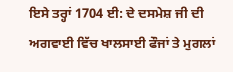ਇਸੇ ਤਰ੍ਹਾਂ 1704 ਈ: ਦੇ ਦਸਮੇਸ਼ ਜੀ ਦੀ ਅਗਵਾਈ ਵਿੱਚ ਖਾਲਸਾਈ ਫੌਜਾਂ ਤੇ ਮੁਗਲਾਂ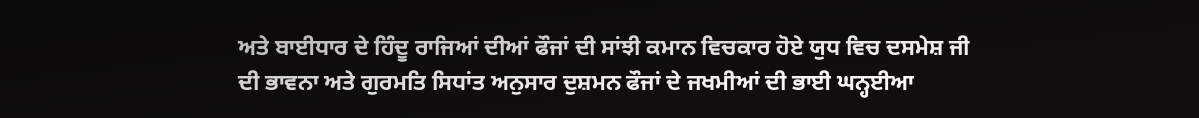ਅਤੇ ਬਾਈਧਾਰ ਦੇ ਹਿੰਦੂ ਰਾਜਿਆਂ ਦੀਆਂ ਫੌਜਾਂ ਦੀ ਸਾਂਝੀ ਕਮਾਨ ਵਿਚਕਾਰ ਹੋਏ ਯੁਧ ਵਿਚ ਦਸਮੇਸ਼ ਜੀ ਦੀ ਭਾਵਨਾ ਅਤੇ ਗੁਰਮਤਿ ਸਿਧਾਂਤ ਅਨੁਸਾਰ ਦੁਸ਼ਮਨ ਫੌਜਾਂ ਦੇ ਜਖਮੀਆਂ ਦੀ ਭਾਈ ਘਨ੍ਹਈਆ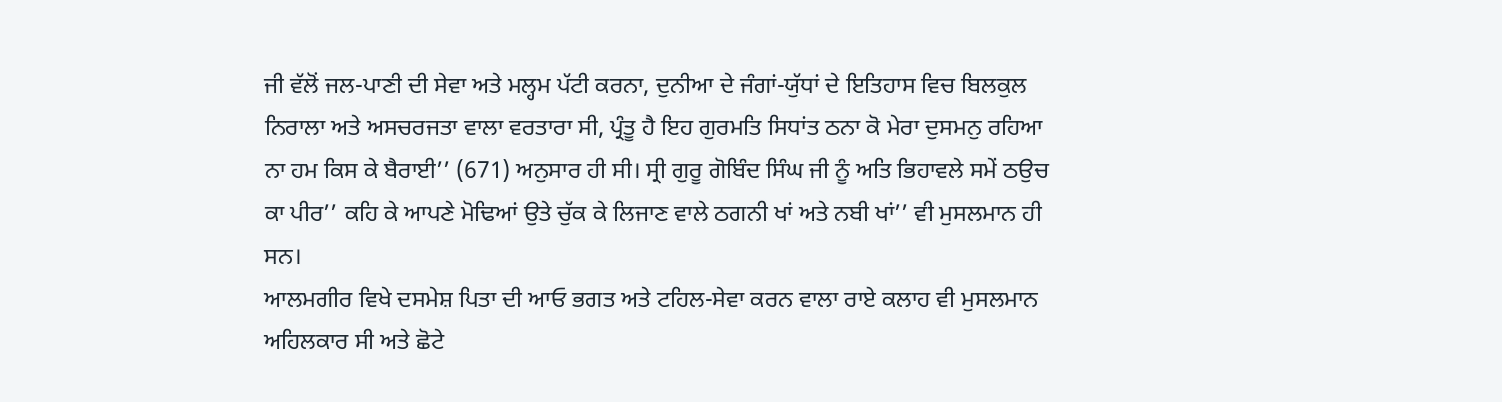ਜੀ ਵੱਲੋਂ ਜਲ-ਪਾਣੀ ਦੀ ਸੇਵਾ ਅਤੇ ਮਲ੍ਹਮ ਪੱਟੀ ਕਰਨਾ, ਦੁਨੀਆ ਦੇ ਜੰਗਾਂ-ਯੁੱਧਾਂ ਦੇ ਇਤਿਹਾਸ ਵਿਚ ਬਿਲਕੁਲ ਨਿਰਾਲਾ ਅਤੇ ਅਸਚਰਜਤਾ ਵਾਲਾ ਵਰਤਾਰਾ ਸੀ, ਪ੍ਰੰਤੂ ਹੈ ਇਹ ਗੁਰਮਤਿ ਸਿਧਾਂਤ ਠਨਾ ਕੋ ਮੇਰਾ ਦੁਸਮਨੁ ਰਹਿਆ ਨਾ ਹਮ ਕਿਸ ਕੇ ਬੈਰਾਈ’’ (671) ਅਨੁਸਾਰ ਹੀ ਸੀ। ਸ੍ਰੀ ਗੁਰੂ ਗੋਬਿੰਦ ਸਿੰਘ ਜੀ ਨੂੰ ਅਤਿ ਭਿਹਾਵਲੇ ਸਮੇਂ ਠਉਚ ਕਾ ਪੀਰ’’ ਕਹਿ ਕੇ ਆਪਣੇ ਮੋਢਿਆਂ ਉਤੇ ਚੁੱਕ ਕੇ ਲਿਜਾਣ ਵਾਲੇ ਠਗਨੀ ਖਾਂ ਅਤੇ ਨਬੀ ਖਾਂ’’ ਵੀ ਮੁਸਲਮਾਨ ਹੀ ਸਨ।
ਆਲਮਗੀਰ ਵਿਖੇ ਦਸਮੇਸ਼ ਪਿਤਾ ਦੀ ਆਓ ਭਗਤ ਅਤੇ ਟਹਿਲ-ਸੇਵਾ ਕਰਨ ਵਾਲਾ ਰਾਏ ਕਲਾਹ ਵੀ ਮੁਸਲਮਾਨ ਅਹਿਲਕਾਰ ਸੀ ਅਤੇ ਛੋਟੇ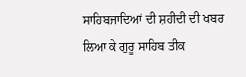ਸਾਹਿਬਜਾਦਿਆਂ ਦੀ ਸ਼ਹੀਦੀ ਦੀ ਖਬਰ ਲਿਆ ਕੇ ਗੁਰੂ ਸਾਹਿਬ ਤੀਕ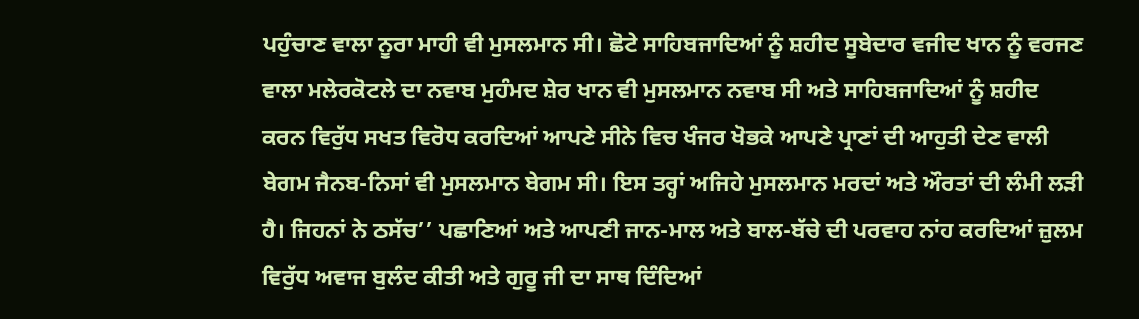ਪਹੁੰਚਾਣ ਵਾਲਾ ਨੂਰਾ ਮਾਹੀ ਵੀ ਮੁਸਲਮਾਨ ਸੀ। ਛੋਟੇ ਸਾਹਿਬਜਾਦਿਆਂ ਨੂੰ ਸ਼ਹੀਦ ਸੂਬੇਦਾਰ ਵਜੀਦ ਖਾਨ ਨੂੰ ਵਰਜਣ ਵਾਲਾ ਮਲੇਰਕੋਟਲੇ ਦਾ ਨਵਾਬ ਮੁਹੰਮਦ ਸ਼ੇਰ ਖਾਨ ਵੀ ਮੁਸਲਮਾਨ ਨਵਾਬ ਸੀ ਅਤੇ ਸਾਹਿਬਜਾਦਿਆਂ ਨੂੰ ਸ਼ਹੀਦ ਕਰਨ ਵਿਰੁੱਧ ਸਖਤ ਵਿਰੋਧ ਕਰਦਿਆਂ ਆਪਣੇ ਸੀਨੇ ਵਿਚ ਖੰਜਰ ਖੋਭਕੇ ਆਪਣੇ ਪ੍ਰਾਣਾਂ ਦੀ ਆਹੁਤੀ ਦੇਣ ਵਾਲੀ ਬੇਗਮ ਜੈਨਬ-ਨਿਸਾਂ ਵੀ ਮੁਸਲਮਾਨ ਬੇਗਮ ਸੀ। ਇਸ ਤਰ੍ਹਾਂ ਅਜਿਹੇ ਮੁਸਲਮਾਨ ਮਰਦਾਂ ਅਤੇ ਔਰਤਾਂ ਦੀ ਲੰਮੀ ਲੜੀ ਹੈ। ਜਿਹਨਾਂ ਨੇ ਠਸੱਚ’’ ਪਛਾਣਿਆਂ ਅਤੇ ਆਪਣੀ ਜਾਨ-ਮਾਲ ਅਤੇ ਬਾਲ-ਬੱਚੇ ਦੀ ਪਰਵਾਹ ਨਾਂਹ ਕਰਦਿਆਂ ਜ਼ੁਲਮ ਵਿਰੁੱਧ ਅਵਾਜ ਬੁਲੰਦ ਕੀਤੀ ਅਤੇ ਗੁਰੂ ਜੀ ਦਾ ਸਾਥ ਦਿੰਦਿਆਂ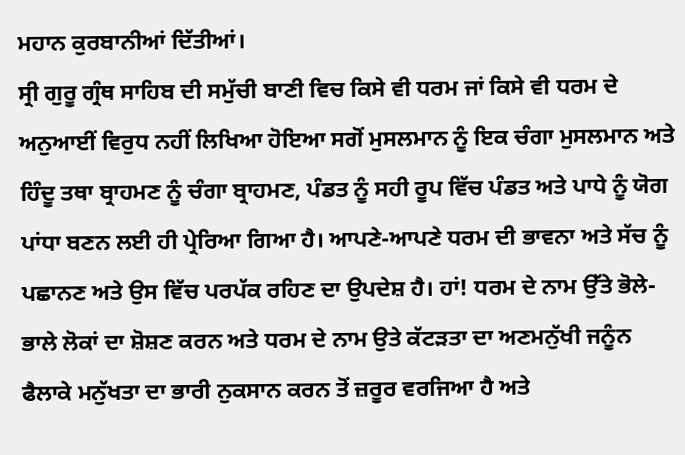ਮਹਾਨ ਕੁਰਬਾਨੀਆਂ ਦਿੱਤੀਆਂ।
ਸ੍ਰੀ ਗੁਰੂ ਗ੍ਰੰਥ ਸਾਹਿਬ ਦੀ ਸਮੁੱਚੀ ਬਾਣੀ ਵਿਚ ਕਿਸੇ ਵੀ ਧਰਮ ਜਾਂ ਕਿਸੇ ਵੀ ਧਰਮ ਦੇ ਅਨੁਆਈਂ ਵਿਰੁਧ ਨਹੀਂ ਲਿਖਿਆ ਹੋਇਆ ਸਗੋਂ ਮੁਸਲਮਾਨ ਨੂੰ ਇਕ ਚੰਗਾ ਮੁਸਲਮਾਨ ਅਤੇ ਹਿੰਦੂ ਤਥਾ ਬ੍ਰਾਹਮਣ ਨੂੰ ਚੰਗਾ ਬ੍ਰਾਹਮਣ, ਪੰਡਤ ਨੂੰ ਸਹੀ ਰੂਪ ਵਿੱਚ ਪੰਡਤ ਅਤੇ ਪਾਧੇ ਨੂੰ ਯੋਗ ਪਾਂਧਾ ਬਣਨ ਲਈ ਹੀ ਪ੍ਰੇਰਿਆ ਗਿਆ ਹੈ। ਆਪਣੇ-ਆਪਣੇ ਧਰਮ ਦੀ ਭਾਵਨਾ ਅਤੇ ਸੱਚ ਨੂੰ ਪਛਾਨਣ ਅਤੇ ਉਸ ਵਿੱਚ ਪਰਪੱਕ ਰਹਿਣ ਦਾ ਉਪਦੇਸ਼ ਹੈ। ਹਾਂ! ਧਰਮ ਦੇ ਨਾਮ ਉੱਤੇ ਭੋਲੇ-ਭਾਲੇ ਲੋਕਾਂ ਦਾ ਸ਼ੋਸ਼ਣ ਕਰਨ ਅਤੇ ਧਰਮ ਦੇ ਨਾਮ ਉਤੇ ਕੱਟੜਤਾ ਦਾ ਅਣਮਨੁੱਖੀ ਜਨੂੰਨ ਫੈਲਾਕੇ ਮਨੁੱਖਤਾ ਦਾ ਭਾਰੀ ਨੁਕਸਾਨ ਕਰਨ ਤੋਂ ਜ਼ਰੂਰ ਵਰਜਿਆ ਹੈ ਅਤੇ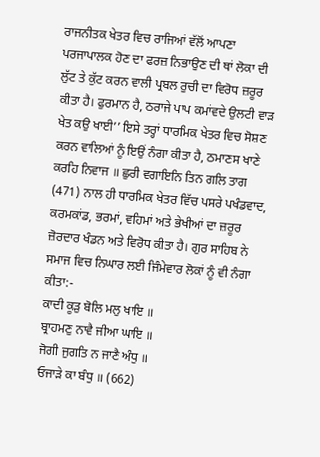ਰਾਜਨੀਤਕ ਖੇਤਰ ਵਿਚ ਰਾਜਿਆਂ ਵੱਲੋਂ ਆਪਣਾ ਪਰਜਾਪਾਲਕ ਹੋਣ ਦਾ ਫਰਜ਼ ਨਿਭਾਉਣ ਦੀ ਥਾਂ ਲੋਕਾ ਦੀ ਲੁੱਟ ਤੇ ਕੁੱਟ ਕਰਨ ਵਾਲੀ ਪ੍ਰਬਲ ਰੁਚੀ ਦਾ ਵਿਰੋਧ ਜ਼ਰੂਰ ਕੀਤਾ ਹੈ। ਫੁਰਮਾਨ ਹੈ, ਠਰਾਜੇ ਪਾਪ ਕਮਾਂਵਦੇ ਉਲਟੀ ਵਾੜ ਖੇਤ ਕਉ ਖਾਈ’’ ਇਸੇ ਤਰ੍ਹਾਂ ਧਾਰਮਿਕ ਖੇਤਰ ਵਿਚ ਸੋਸ਼ਣ ਕਰਨ ਵਾਲਿਆਂ ਨੂੰ ਇਉਂ ਨੰਗਾ ਕੀਤਾ ਹੈ, ਠਮਾਣਸ ਖਾਣੇ ਕਰਹਿ ਨਿਵਾਜ ॥ ਛੁਰੀ ਵਗਾਇਨਿ ਤਿਨ ਗਲਿ ਤਾਗ (471) ਨਾਲ ਹੀ ਧਾਰਮਿਕ ਖੇਤਰ ਵਿੱਚ ਪਸਰੇ ਪਖੰਡਵਾਦ, ਕਰਮਕਾਂਡ, ਭਰਮਾਂ, ਵਹਿਮਾਂ ਅਤੇ ਭੇਖੀਆਂ ਦਾ ਜ਼ਰੂਰ ਜ਼ੋਰਦਾਰ ਖੰਡਨ ਅਤੇ ਵਿਰੋਧ ਕੀਤਾ ਹੈ। ਗੁਰ ਸਾਹਿਬ ਨੇ ਸਮਾਜ ਵਿਚ ਨਿਘਾਰ ਲਈ ਜਿੰਮੇਵਾਰ ਲੋਕਾਂ ਨੂੰ ਵੀ ਨੰਗਾ ਕੀਤਾ:-
ਕਾਦੀ ਕੂੜੁ ਬੋਲਿ ਮਲੁ ਖਾਇ ॥
ਬ੍ਰਾਹਮਣੁ ਨਾਵੈ ਜੀਆ ਘਾਇ ॥
ਜੋਗੀ ਜੁਗਤਿ ਨ ਜਾਣੈ ਅੰਧੁ ॥
ਓਜਾੜੇ ਕਾ ਬੰਧੁ ॥ (662)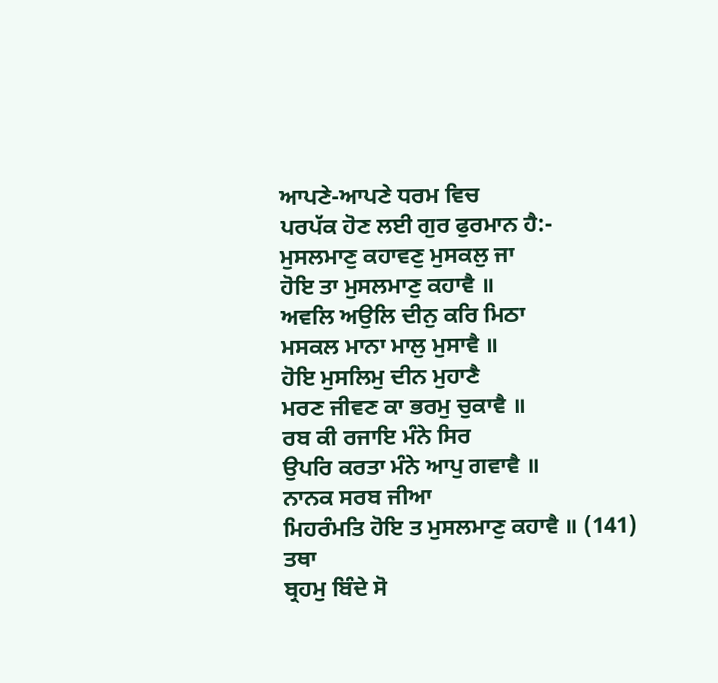ਆਪਣੇ-ਆਪਣੇ ਧਰਮ ਵਿਚ
ਪਰਪੱਕ ਹੋਣ ਲਈ ਗੁਰ ਫੁਰਮਾਨ ਹੈ:-
ਮੁਸਲਮਾਣੁ ਕਹਾਵਣੁ ਮੁਸਕਲੁ ਜਾ
ਹੋਇ ਤਾ ਮੁਸਲਮਾਣੁ ਕਹਾਵੈ ॥
ਅਵਲਿ ਅਉਲਿ ਦੀਨੁ ਕਰਿ ਮਿਠਾ
ਮਸਕਲ ਮਾਨਾ ਮਾਲੁ ਮੁਸਾਵੈ ॥
ਹੋਇ ਮੁਸਲਿਮੁ ਦੀਨ ਮੁਹਾਣੈ
ਮਰਣ ਜੀਵਣ ਕਾ ਭਰਮੁ ਚੁਕਾਵੈ ॥
ਰਬ ਕੀ ਰਜਾਇ ਮੰਨੇ ਸਿਰ
ਉਪਰਿ ਕਰਤਾ ਮੰਨੇ ਆਪੁ ਗਵਾਵੈ ॥
ਨਾਨਕ ਸਰਬ ਜੀਆ
ਮਿਹਰੰਮਤਿ ਹੋਇ ਤ ਮੁਸਲਮਾਣੁ ਕਹਾਵੈ ॥ (141)
ਤਥਾ
ਬ੍ਰਹਮੁ ਬਿੰਦੇ ਸੋ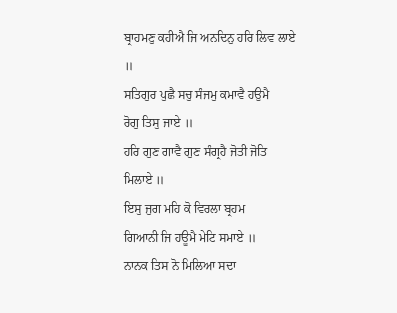ਬ੍ਰਾਹਮਣੁ ਕਹੀਐ ਜਿ ਅਨਦਿਨੁ ਹਰਿ ਲਿਵ ਲਾਏ ॥
ਸਤਿਗੁਰ ਪੁਛੈ ਸਚੁ ਸੰਜਮੁ ਕਮਾਵੈ ਹਉਮੈ
ਰੋਗੁ ਤਿਸੁ ਜਾਏ ॥
ਹਰਿ ਗੁਣ ਗਾਵੈ ਗੁਣ ਸੰਗ੍ਰਹੈ ਜੋਤੀ ਜੋਤਿ ਮਿਲਾਏ ॥
ਇਸੁ ਜੁਗ ਮਹਿ ਕੋ ਵਿਰਲਾ ਬ੍ਰਹਮ
ਗਿਆਨੀ ਜਿ ਹਊਮੈ ਮੇਟਿ ਸਮਾਏ ॥
ਨਾਨਕ ਤਿਸ ਨੋ ਮਿਲਿਆ ਸਦਾ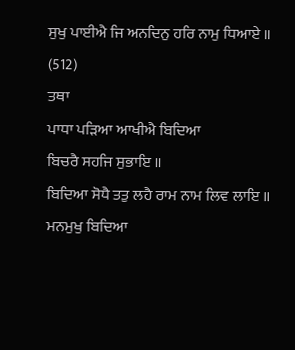ਸੁਖੁ ਪਾਈਐ ਜਿ ਅਨਦਿਨੁ ਹਰਿ ਨਾਮੁ ਧਿਆਏ ॥ (512)
ਤਥਾ
ਪਾਧਾ ਪੜਿਆ ਆਖੀਐ ਬਿਦਿਆ
ਬਿਚਰੈ ਸਹਜਿ ਸੁਭਾਇ ॥
ਬਿਦਿਆ ਸੋਧੈ ਤਤੁ ਲਹੈ ਰਾਮ ਨਾਮ ਲਿਵ ਲਾਇ ॥
ਮਨਮੁਖੁ ਬਿਦਿਆ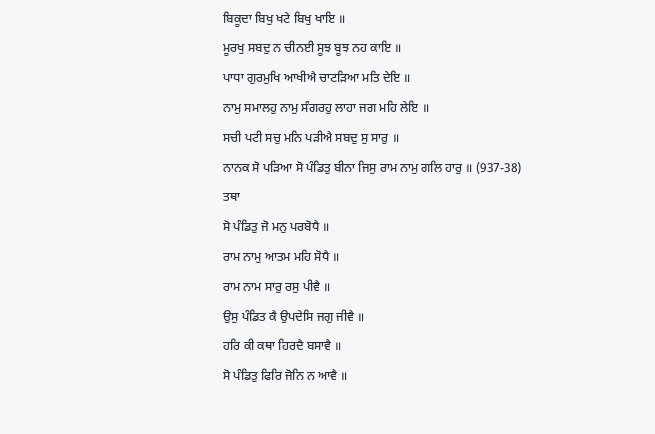ਬਿਕੂਦਾ ਬਿਖੁ ਖਟੇ ਬਿਖੁ ਖਾਇ ॥
ਮੂਰਖੁ ਸਬਦੁ ਨ ਚੀਨਈ ਸੂਝ ਬੂਝ ਨਹ ਕਾਇ ॥
ਪਾਧਾ ਗੁਰਮੁਖਿ ਆਖੀਐ ਚਾਟੜਿਆ ਮਤਿ ਦੇਇ ॥
ਨਾਮੁ ਸਮਾਲਹੁ ਨਾਮੁ ਸੰਗਰਹੁ ਲਾਹਾ ਜਗ ਮਹਿ ਲੇਇ ॥
ਸਚੀ ਪਟੀ ਸਚੁ ਮਨਿ ਪੜੀਐ ਸਬਦੁ ਸੁ ਸਾਰੁ ॥
ਨਾਨਕ ਸੋ ਪੜਿਆ ਸੋ ਪੰਡਿਤੁ ਬੀਨਾ ਜਿਸੁ ਰਾਮ ਨਾਮੁ ਗਲਿ ਹਾਰੁ ॥ (937-38)
ਤਥਾ
ਸੋ ਪੰਡਿਤੁ ਜੋ ਮਨੁ ਪਰਬੋਧੈ ॥
ਰਾਮ ਨਾਮੁ ਆਤਮ ਮਹਿ ਸੋਧੈ ॥
ਰਾਮ ਨਾਮ ਸਾਰੁ ਰਸੁ ਪੀਵੈ ॥
ਉਸੁ ਪੰਡਿਤ ਕੈ ਉਪਦੇਸਿ ਜਗੁ ਜੀਵੈ ॥
ਹਰਿ ਕੀ ਕਥਾ ਹਿਰਦੈ ਬਸਾਵੈ ॥
ਸੋ ਪੰਡਿਤੁ ਫਿਰਿ ਜੋਨਿ ਨ ਆਵੈ ॥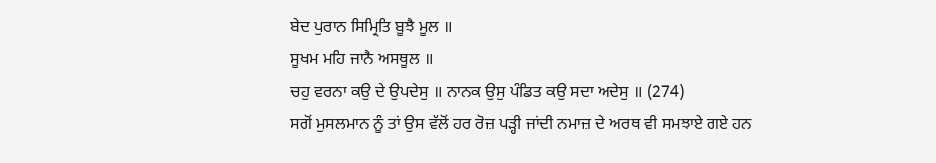ਬੇਦ ਪੁਰਾਨ ਸਿਮ੍ਰਿਤਿ ਬੂਝੈ ਮੂਲ ॥
ਸੂਖਮ ਮਹਿ ਜਾਨੈ ਅਸਥੂਲ ॥
ਚਹੁ ਵਰਨਾ ਕਉ ਦੇ ਉਪਦੇਸੁ ॥ ਨਾਨਕ ਉਸੁ ਪੰਡਿਤ ਕਉ ਸਦਾ ਅਦੇਸੁ ॥ (274)
ਸਗੋਂ ਮੁਸਲਮਾਨ ਨੂੰ ਤਾਂ ਉਸ ਵੱਲੋਂ ਹਰ ਰੋਜ਼ ਪੜ੍ਹੀ ਜਾਂਦੀ ਨਮਾਜ਼ ਦੇ ਅਰਥ ਵੀ ਸਮਝਾਏ ਗਏ ਹਨ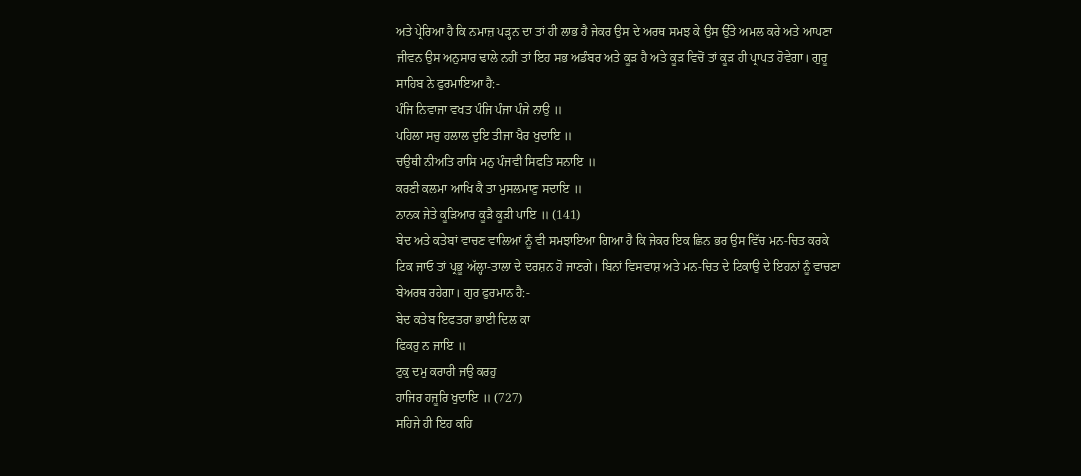ਅਤੇ ਪ੍ਰੇਰਿਆ ਹੈ ਕਿ ਨਮਾਜ਼ ਪੜ੍ਹਨ ਦਾ ਤਾਂ ਹੀ ਲਾਭ ਹੈ ਜੇਕਰ ਉਸ ਦੇ ਅਰਥ ਸਮਝ ਕੇ ਉਸ ਉੱਤੇ ਅਮਲ ਕਰੇ ਅਤੇ ਆਪਣਾ ਜੀਵਨ ਉਸ ਅਨੁਸਾਰ ਢਾਲੇ ਨਹੀਂ ਤਾਂ ਇਹ ਸਭ ਅਡੰਬਰ ਅਤੇ ਕੂੜ ਹੈ ਅਤੇ ਕੂੜ ਵਿਚੋਂ ਤਾਂ ਕੂੜ ਹੀ ਪ੍ਰਾਪਤ ਹੋਵੇਗਾ। ਗੁਰੂ ਸਾਹਿਬ ਨੇ ਫੁਰਮਾਇਆ ਹੈ:-
ਪੰਜਿ ਨਿਵਾਜਾ ਵਖਤ ਪੰਜਿ ਪੰਜਾ ਪੰਜੇ ਨਾਉ ॥
ਪਹਿਲਾ ਸਚੁ ਹਲਾਲ ਦੁਇ ਤੀਜਾ ਖੈਰ ਖੁਦਾਇ ॥
ਚਉਥੀ ਨੀਅਤਿ ਰਾਸਿ ਮਨੁ ਪੰਜਵੀ ਸਿਫਤਿ ਸਨਾਇ ॥
ਕਰਣੀ ਕਲਮਾ ਆਖਿ ਕੈ ਤਾ ਮੁਸਲਮਾਣੁ ਸਦਾਇ ॥
ਨਾਨਕ ਜੇਤੇ ਕੂੜਿਆਰ ਕੂੜੈ ਕੂੜੀ ਪਾਇ ॥ (141)
ਬੇਦ ਅਤੇ ਕਤੇਬਾਂ ਵਾਚਣ ਵਾਲਿਆਂ ਨੂੰ ਵੀ ਸਮਝਾਇਆ ਗਿਆ ਹੈ ਕਿ ਜੇਕਰ ਇਕ ਛਿਨ ਭਰ ਉਸ ਵਿੱਚ ਮਨ-ਚਿਤ ਕਰਕੇ ਟਿਕ ਜਾਓ ਤਾਂ ਪ੍ਰਭੂ ਅੱਲ੍ਹਾ-ਤਾਲਾ ਦੇ ਦਰਸ਼ਨ ਹੋ ਜਾਣਗੇ। ਬਿਨਾਂ ਵਿਸਵਾਸ਼ ਅਤੇ ਮਨ-ਚਿਤ ਦੇ ਟਿਕਾਉ ਦੇ ਇਹਨਾਂ ਨੂੰ ਵਾਚਣਾ ਬੇਅਰਥ ਰਹੇਗਾ। ਗੁਰ ਫੁਰਮਾਨ ਹੈ:-
ਬੇਦ ਕਤੇਬ ਇਫਤਰਾ ਭਾਈ ਦਿਲ ਕਾ
ਫਿਕਰੁ ਨ ਜਾਇ ॥
ਟੁਕੁ ਦਮੁ ਕਰਾਰੀ ਜਉ ਕਰਹੁ
ਹਾਜਿਰ ਹਜੂਰਿ ਖੁਦਾਇ ॥ (727)
ਸਹਿਜੇ ਹੀ ਇਹ ਕਹਿ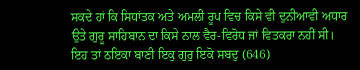ਸਕਦੇ ਹਾਂ ਕਿ ਸਿਧਾਂਤਕ ਅਤੇ ਅਮਲੀ ਰੂਪ ਵਿਚ ਕਿਸੇ ਵੀ ਦੁਨੀਆਵੀ ਅਧਾਰ ਉਤੇ ਗੁਰੂ ਸਾਹਿਬਾਨ ਦਾ ਕਿਸੇ ਨਾਲ ਵੈਰ-ਵਿਰੋਧ ਜਾਂ ਵਿਤਕਰਾ ਨਹੀਂ ਸੀ। ਇਹ ਤਾਂ ਠਇਕਾ ਬਾਣੀ ਇਕੁ ਗੁਰੁ ਇਕੋ ਸਬਦੁ (646)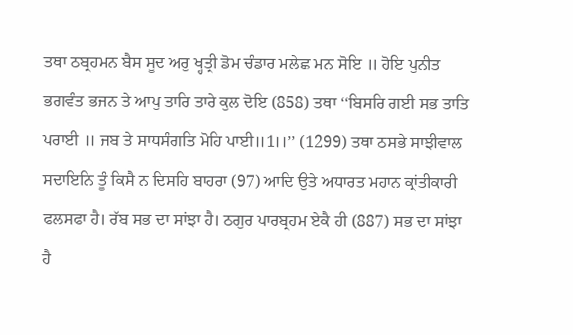ਤਥਾ ਠਬ੍ਰਹਮਨ ਬੈਸ ਸੂਦ ਅਰੁ ਖ੍ਹਤ੍ਰੀ ਡੋਮ ਚੰਡਾਰ ਮਲੇਛ ਮਨ ਸੋਇ ॥ ਹੋਇ ਪੁਨੀਤ ਭਗਵੰਤ ਭਜਨ ਤੇ ਆਪੁ ਤਾਰਿ ਤਾਰੇ ਕੁਲ ਦੋਇ (858) ਤਥਾ ‘‘ਬਿਸਰਿ ਗਈ ਸਭ ਤਾਤਿ ਪਰਾਈ ॥ ਜਬ ਤੇ ਸਾਧਸੰਗਤਿ ਮੋਹਿ ਪਾਈ॥1।।’’ (1299) ਤਥਾ ਠਸਭੇ ਸਾਝੀਵਾਲ ਸਦਾਇਨਿ ਤੂੰ ਕਿਸੈ ਨ ਦਿਸਹਿ ਬਾਹਰਾ (97) ਆਦਿ ਉਤੇ ਅਧਾਰਤ ਮਹਾਨ ਕ੍ਰਾਂਤੀਕਾਰੀ ਫਲਸਫਾ ਹੈ। ਰੱਬ ਸਭ ਦਾ ਸਾਂਝਾ ਹੈ। ਠਗੁਰ ਪਾਰਬ੍ਰਹਮ ਏਕੈ ਹੀ (887) ਸਭ ਦਾ ਸਾਂਝਾ ਹੈ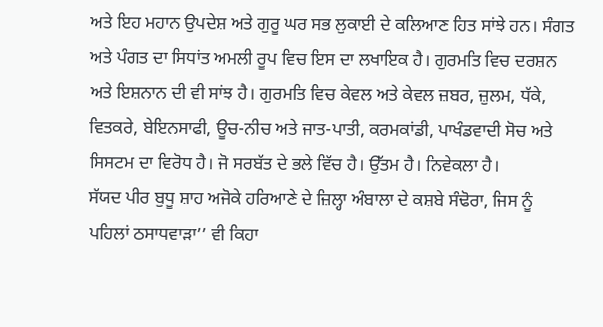ਅਤੇ ਇਹ ਮਹਾਨ ਉਪਦੇਸ਼ ਅਤੇ ਗੁਰੂ ਘਰ ਸਭ ਲੁਕਾਈ ਦੇ ਕਲਿਆਣ ਹਿਤ ਸਾਂਝੇ ਹਨ। ਸੰਗਤ ਅਤੇ ਪੰਗਤ ਦਾ ਸਿਧਾਂਤ ਅਮਲੀ ਰੂਪ ਵਿਚ ਇਸ ਦਾ ਲਖਾਇਕ ਹੈ। ਗੁਰਮਤਿ ਵਿਚ ਦਰਸ਼ਨ ਅਤੇ ਇਸ਼ਨਾਨ ਦੀ ਵੀ ਸਾਂਝ ਹੈ। ਗੁਰਮਤਿ ਵਿਚ ਕੇਵਲ ਅਤੇ ਕੇਵਲ ਜ਼ਬਰ, ਜ਼ੁਲਮ, ਧੱਕੇ, ਵਿਤਕਰੇ, ਬੇਇਨਸਾਫੀ, ਊਚ-ਨੀਚ ਅਤੇ ਜਾਤ-ਪਾਤੀ, ਕਰਮਕਾਂਡੀ, ਪਾਖੰਡਵਾਦੀ ਸੋਚ ਅਤੇ ਸਿਸਟਮ ਦਾ ਵਿਰੋਧ ਹੈ। ਜੋ ਸਰਬੱਤ ਦੇ ਭਲੇ ਵਿੱਚ ਹੈ। ਉੱਤਮ ਹੈ। ਨਿਵੇਕਲਾ ਹੈ।
ਸੱਯਦ ਪੀਰ ਬੁਧੂ ਸ਼ਾਹ ਅਜੋਕੇ ਹਰਿਆਣੇ ਦੇ ਜ਼ਿਲ੍ਹਾ ਅੰਬਾਲਾ ਦੇ ਕਸ਼ਬੇ ਸੰਢੋਰਾ, ਜਿਸ ਨੂੰ ਪਹਿਲਾਂ ਠਸਾਧਵਾੜਾ’’ ਵੀ ਕਿਹਾ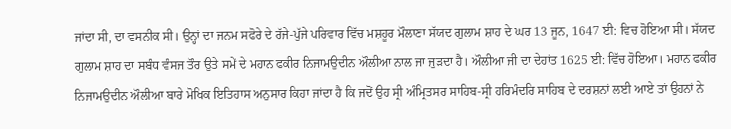ਜਾਂਦਾ ਸੀ, ਦਾ ਵਸਨੀਕ ਸੀ। ਉਨ੍ਹਾਂ ਦਾ ਜਨਮ ਸਫੋਰੇ ਦੇ ਰੱਜੇ-ਪੁੱਜੇ ਪਰਿਵਾਰ ਵਿੱਚ ਮਸ਼ਹੂਰ ਮੌਲਾਣਾ ਸੱਯਦ ਗੁਲਾਮ ਸ਼ਾਹ ਦੇ ਘਰ 13 ਜੂਨ, 1647 ਈ: ਵਿਚ ਹੋਇਆ ਸੀ। ਸੱਯਦ ਗੁਲਾਮ ਸ਼ਾਹ ਦਾ ਸਬੰਧ ਵੰਸਜ ਤੌਰ ਉਤੇ ਸਮੇਂ ਦੇ ਮਹਾਨ ਫਕੀਰ ਨਿਜਾਮਉਦੀਨ ਔਲੀਆ ਨਾਲ ਜਾ ਜੁੜਦਾ ਹੈ। ਔਲੀਆ ਜੀ ਦਾ ਦੇਹਾਂਤ 1625 ਈ: ਵਿੱਚ ਹੋਇਆ। ਮਹਾਨ ਫਕੀਰ ਨਿਜਾਮਉਦੀਨ ਔਲੀਆ ਬਾਰੇ ਮੋਖਿਕ ਇਤਿਹਾਸ ਅਨੁਸਾਰ ਕਿਹਾ ਜਾਂਦਾ ਹੈ ਕਿ ਜਦੋਂ ਉਹ ਸ੍ਰੀ ਅੰਮ੍ਰਿਤਸਰ ਸਾਹਿਬ-ਸ੍ਰੀ ਹਰਿਮੰਦਰਿ ਸਾਹਿਬ ਦੇ ਦਰਸ਼ਨਾਂ ਲਈ ਆਏ ਤਾਂ ਉਹਨਾਂ ਨੇ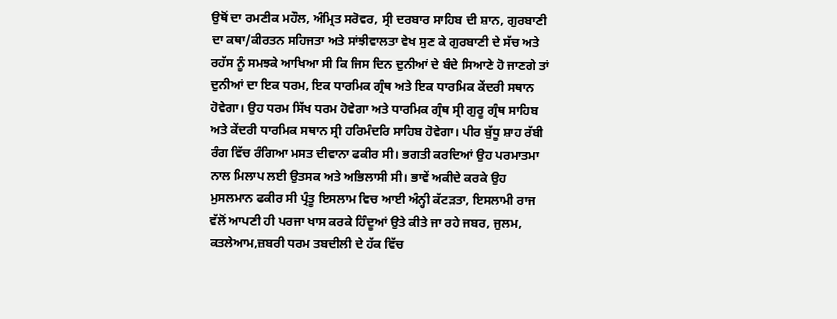ਉਥੋਂ ਦਾ ਰਮਣੀਕ ਮਹੌਲ, ਅੰਮ੍ਰਿਤ ਸਰੋਵਰ, ਸ੍ਰੀ ਦਰਬਾਰ ਸਾਹਿਬ ਦੀ ਸ਼ਾਨ, ਗੁਰਬਾਣੀ ਦਾ ਕਥਾ/ਕੀਰਤਨ ਸਹਿਜਤਾ ਅਤੇ ਸਾਂਝੀਵਾਲਤਾ ਵੇਖ ਸੁਣ ਕੇ ਗੁਰਬਾਣੀ ਦੇ ਸੱਚ ਅਤੇ ਰਹੱਸ ਨੂੰ ਸਮਝਕੇ ਆਖਿਆ ਸੀ ਕਿ ਜਿਸ ਦਿਨ ਦੁਨੀਆਂ ਦੇ ਬੰਦੇ ਸਿਆਣੇ ਹੋ ਜਾਣਗੇ ਤਾਂ ਦੁਨੀਆਂ ਦਾ ਇਕ ਧਰਮ, ਇਕ ਧਾਰਮਿਕ ਗ੍ਰੰਥ ਅਤੇ ਇਕ ਧਾਰਮਿਕ ਕੇਂਦਰੀ ਸਥਾਨ ਹੋਵੇਗਾ। ਉਹ ਧਰਮ ਸਿੱਖ ਧਰਮ ਹੋਵੇਗਾ ਅਤੇ ਧਾਰਮਿਕ ਗ੍ਰੰਥ ਸ੍ਰੀ ਗੁਰੂ ਗ੍ਰੰਥ ਸਾਹਿਬ ਅਤੇ ਕੇਂਦਰੀ ਧਾਰਮਿਕ ਸਥਾਨ ਸ੍ਰੀ ਹਰਿਮੰਦਰਿ ਸਾਹਿਬ ਹੋਵੇਗਾ। ਪੀਰ ਬੁੱਧੂ ਸ਼ਾਹ ਰੱਬੀ ਰੰਗ ਵਿੱਚ ਰੰਗਿਆ ਮਸਤ ਦੀਵਾਨਾ ਫਕੀਰ ਸੀ। ਭਗਤੀ ਕਰਦਿਆਂ ਉਹ ਪਰਮਾਤਮਾ ਨਾਲ ਮਿਲਾਪ ਲਈ ਉਤਸਕ ਅਤੇ ਅਭਿਲਾਸੀ ਸੀ। ਭਾਵੇਂ ਅਕੀਦੇ ਕਰਕੇ ਉਹ ਮੁਸਲਮਾਨ ਫਕੀਰ ਸੀ ਪ੍ਰੰਤੂ ਇਸਲਾਮ ਵਿਚ ਆਈ ਅੰਨ੍ਹੀ ਕੱਟੜਤਾ, ਇਸਲਾਮੀ ਰਾਜ ਵੱਲੋਂ ਆਪਣੀ ਹੀ ਪਰਜਾ ਖਾਸ ਕਰਕੇ ਹਿੰਦੂਆਂ ਉਤੇ ਕੀਤੇ ਜਾ ਰਹੇ ਜਬਰ, ਜੁਲਮ, ਕਤਲੇਆਮ,ਜ਼ਬਰੀ ਧਰਮ ਤਬਦੀਲੀ ਦੇ ਹੱਕ ਵਿੱਚ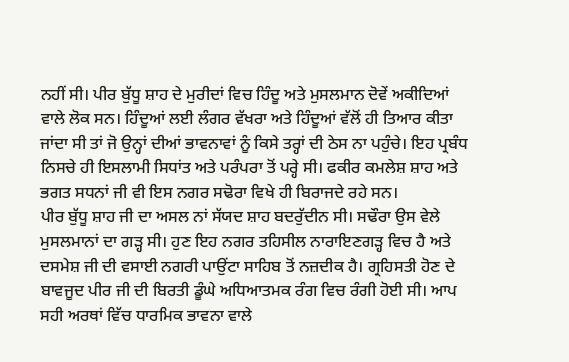ਨਹੀਂ ਸੀ। ਪੀਰ ਬੁੱਧੂ ਸ਼ਾਹ ਦੇ ਮੁਰੀਦਾਂ ਵਿਚ ਹਿੰਦੂ ਅਤੇ ਮੁਸਲਮਾਨ ਦੋਵੇਂ ਅਕੀਦਿਆਂ ਵਾਲੇ ਲੋਕ ਸਨ। ਹਿੰਦੂਆਂ ਲਈ ਲੰਗਰ ਵੱਖਰਾ ਅਤੇ ਹਿੰਦੂਆਂ ਵੱਲੋਂ ਹੀ ਤਿਆਰ ਕੀਤਾ ਜਾਂਦਾ ਸੀ ਤਾਂ ਜੋ ਉਨ੍ਹਾਂ ਦੀਆਂ ਭਾਵਨਾਵਾਂ ਨੂੰ ਕਿਸੇ ਤਰ੍ਹਾਂ ਦੀ ਠੇਸ ਨਾ ਪਹੁੰਚੇ। ਇਹ ਪ੍ਰਬੰਧ ਨਿਸਚੇ ਹੀ ਇਸਲਾਮੀ ਸਿਧਾਂਤ ਅਤੇ ਪਰੰਪਰਾ ਤੋਂ ਪਰ੍ਹੇ ਸੀ। ਫਕੀਰ ਕਮਲੇਸ਼ ਸ਼ਾਹ ਅਤੇ ਭਗਤ ਸਧਨਾਂ ਜੀ ਵੀ ਇਸ ਨਗਰ ਸਢੋਰਾ ਵਿਖੇ ਹੀ ਬਿਰਾਜਦੇ ਰਹੇ ਸਨ।
ਪੀਰ ਬੁੱਧੂ ਸ਼ਾਹ ਜੀ ਦਾ ਅਸਲ ਨਾਂ ਸੱਯਦ ਸ਼ਾਹ ਬਦਰੁੱਦੀਨ ਸੀ। ਸਢੌਰਾ ਉਸ ਵੇਲੇ ਮੁਸਲਮਾਨਾਂ ਦਾ ਗੜ੍ਹ ਸੀ। ਹੁਣ ਇਹ ਨਗਰ ਤਹਿਸੀਲ ਨਾਰਾਇਣਗੜ੍ਹ ਵਿਚ ਹੈ ਅਤੇ ਦਸਮੇਸ਼ ਜੀ ਦੀ ਵਸਾਈ ਨਗਰੀ ਪਾਉਂਟਾ ਸਾਹਿਬ ਤੋਂ ਨਜ਼ਦੀਕ ਹੈ। ਗ੍ਰਹਿਸਤੀ ਹੋਣ ਦੇ ਬਾਵਜੂਦ ਪੀਰ ਜੀ ਦੀ ਬਿਰਤੀ ਡੂੰਘੇ ਅਧਿਆਤਮਕ ਰੰਗ ਵਿਚ ਰੰਗੀ ਹੋਈ ਸੀ। ਆਪ ਸਹੀ ਅਰਥਾਂ ਵਿੱਚ ਧਾਰਮਿਕ ਭਾਵਨਾ ਵਾਲੇ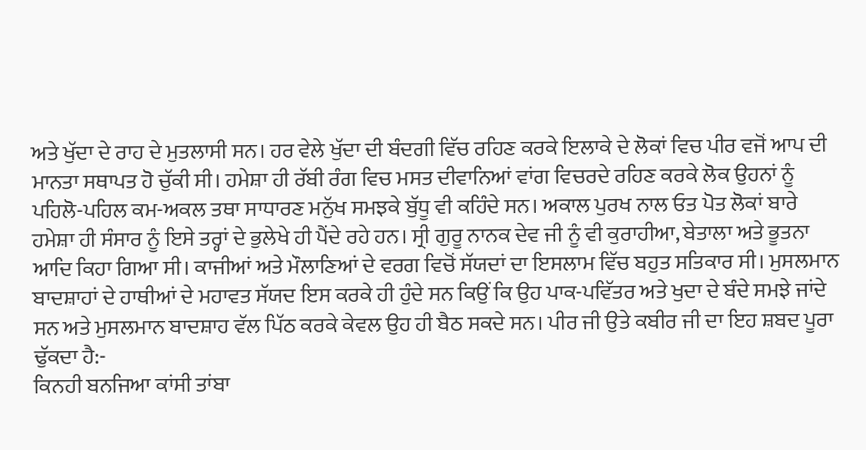ਅਤੇ ਖੁੱਦਾ ਦੇ ਰਾਹ ਦੇ ਮੁਤਲਾਸੀ ਸਨ। ਹਰ ਵੇਲੇ ਖੁੱਦਾ ਦੀ ਬੰਦਗੀ ਵਿੱਚ ਰਹਿਣ ਕਰਕੇ ਇਲਾਕੇ ਦੇ ਲੋਕਾਂ ਵਿਚ ਪੀਰ ਵਜੋਂ ਆਪ ਦੀ ਮਾਨਤਾ ਸਥਾਪਤ ਹੋ ਚੁੱਕੀ ਸੀ। ਹਮੇਸ਼ਾ ਹੀ ਰੱਬੀ ਰੰਗ ਵਿਚ ਮਸਤ ਦੀਵਾਨਿਆਂ ਵਾਂਗ ਵਿਚਰਦੇ ਰਹਿਣ ਕਰਕੇ ਲੋਕ ਉਹਨਾਂ ਨੂੰ ਪਹਿਲੋ-ਪਹਿਲ ਕਮ-ਅਕਲ ਤਥਾ ਸਾਧਾਰਣ ਮਨੁੱਖ ਸਮਝਕੇ ਬੁੱਧੂ ਵੀ ਕਹਿੰਦੇ ਸਨ। ਅਕਾਲ ਪੁਰਖ ਨਾਲ ਓਤ ਪੋਤ ਲੋਕਾਂ ਬਾਰੇ ਹਮੇਸ਼ਾ ਹੀ ਸੰਸਾਰ ਨੂੰ ਇਸੇ ਤਰ੍ਹਾਂ ਦੇ ਭੁਲੇਖੇ ਹੀ ਪੈਂਦੇ ਰਹੇ ਹਨ। ਸ੍ਰੀ ਗੁਰੂ ਨਾਨਕ ਦੇਵ ਜੀ ਨੂੰ ਵੀ ਕੁਰਾਹੀਆ, ਬੇਤਾਲਾ ਅਤੇ ਭੂਤਨਾ ਆਦਿ ਕਿਹਾ ਗਿਆ ਸੀ। ਕਾਜੀਆਂ ਅਤੇ ਮੌਲਾਣਿਆਂ ਦੇ ਵਰਗ ਵਿਚੋਂ ਸੱਯਦਾਂ ਦਾ ਇਸਲਾਮ ਵਿੱਚ ਬਹੁਤ ਸਤਿਕਾਰ ਸੀ। ਮੁਸਲਮਾਨ ਬਾਦਸ਼ਾਹਾਂ ਦੇ ਹਾਥੀਆਂ ਦੇ ਮਹਾਵਤ ਸੱਯਦ ਇਸ ਕਰਕੇ ਹੀ ਹੁੰਦੇ ਸਨ ਕਿਉਂ ਕਿ ਉਹ ਪਾਕ-ਪਵਿੱਤਰ ਅਤੇ ਖੁਦਾ ਦੇ ਬੰਦੇ ਸਮਝੇ ਜਾਂਦੇ ਸਨ ਅਤੇ ਮੁਸਲਮਾਨ ਬਾਦਸ਼ਾਹ ਵੱਲ ਪਿੱਠ ਕਰਕੇ ਕੇਵਲ ਉਹ ਹੀ ਬੈਠ ਸਕਦੇ ਸਨ। ਪੀਰ ਜੀ ਉਤੇ ਕਬੀਰ ਜੀ ਦਾ ਇਹ ਸ਼ਬਦ ਪੂਰਾ ਢੁੱਕਦਾ ਹੈ:-
ਕਿਨਹੀ ਬਨਜਿਆ ਕਾਂਸੀ ਤਾਂਬਾ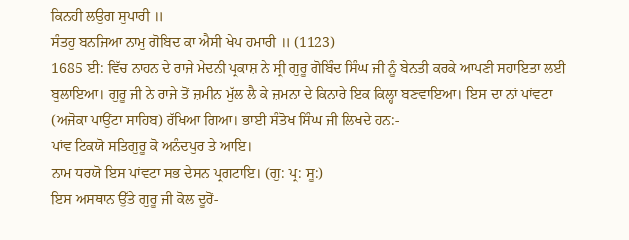ਕਿਨਹੀ ਲਉਗ ਸੁਪਾਰੀ ॥
ਸੰਤਹੁ ਬਨਜਿਆ ਨਾਮੁ ਗੋਬਿਦ ਕਾ ਐਸੀ ਖੇਪ ਹਮਾਰੀ ॥ (1123)
1685 ਈ: ਵਿੱਚ ਨਾਹਨ ਦੇ ਰਾਜੇ ਮੇਦਨੀ ਪ੍ਰਕਾਸ਼ ਨੇ ਸ੍ਰੀ ਗੁਰੂ ਗੋਬਿੰਦ ਸਿੰਘ ਜੀ ਨੂੰ ਬੇਨਤੀ ਕਰਕੇ ਆਪਣੀ ਸਹਾਇਤਾ ਲਈ ਬੁਲਾਇਆ। ਗੁਰੂ ਜੀ ਨੇ ਰਾਜੇ ਤੋਂ ਜ਼ਮੀਨ ਮੁੱਲ ਲੈ ਕੇ ਜ਼ਮਨਾ ਦੇ ਕਿਨਾਰੇ ਇਕ ਕਿਲ੍ਹਾ ਬਣਵਾਇਆ। ਇਸ ਦਾ ਨਾਂ ਪਾਂਵਟਾ (ਅਜੋਕਾ ਪਾਉਂਟਾ ਸਾਹਿਬ) ਰੱਖਿਆ ਗਿਆ। ਭਾਈ ਸੰਤੋਖ ਸਿੰਘ ਜੀ ਲਿਖਦੇ ਹਨ:-
ਪਾਂਵ ਟਿਕਯੋ ਸਤਿਗੁਰੂ ਕੋ ਅਨੰਦਪੁਰ ਤੇ ਆਇ।
ਨਾਮ ਧਰਯੋ ਇਸ ਪਾਂਵਟਾ ਸਭ ਦੇਸਨ ਪ੍ਰਗਟਾਇ। (ਗੁ: ਪ੍ਰ: ਸੂ:)
ਇਸ ਅਸਥਾਨ ਉੱਤੇ ਗੁਰੂ ਜੀ ਕੋਲ ਦੂਰੋਂ-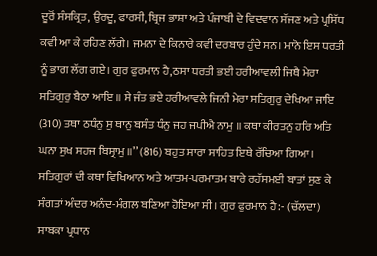ਦੂਰੋਂ ਸੰਸਕ੍ਰਿਤ, ਉਰਦੂ, ਫਾਰਸੀ, ਬ੍ਰਿਜ ਭਾਸ਼ਾ ਅਤੇ ਪੰਜਾਬੀ ਦੇ ਵਿਦਵਾਨ ਸੱਜਣ ਅਤੇ ਪ੍ਰਸਿੱਧ ਕਵੀ ਆ ਕੇ ਰਹਿਣ ਲੱਗੇ। ਜਮਨਾ ਦੇ ਕਿਨਾਰੇ ਕਵੀ ਦਰਬਾਰ ਹੁੰਦੇ ਸਨ। ਮਾਨੋ ਇਸ ਧਰਤੀ ਨੂੰ ਭਾਗ ਲੱਗ ਗਏ। ਗੁਰ ਫੁਰਮਾਨ ਹੈ,ਠਸਾ ਧਰਤੀ ਭਈ ਹਰੀਆਵਲੀ ਜਿਥੈ ਮੇਰਾ ਸਤਿਗੁਰੁ ਬੈਠਾ ਆਇ ॥ ਸੇ ਜੰਤ ਭਏ ਹਰੀਆਵਲੇ ਜਿਨੀ ਮੇਰਾ ਸਤਿਗੁਰੁ ਦੇਖਿਆ ਜਾਇ (310) ਤਥਾ ਠਧੰਨੁ ਸੁ ਥਾਨੁ ਬਸੰਤ ਧੰਨੁ ਜਹ ਜਪੀਐ ਨਾਮੁ ॥ ਕਥਾ ਕੀਰਤਨੁ ਹਰਿ ਅਤਿ ਘਨਾ ਸੁਖ ਸਹਜ ਬਿਸ੍ਰਾਮੁ ॥’’ (816) ਬਹੁਤ ਸਾਰਾ ਸਾਹਿਤ ਇਥੇ ਰੱਚਿਆ ਗਿਆ। ਸਤਿਗੁਰਾਂ ਦੀ ਕਥਾ ਵਿਖਿਆਨ ਅਤੇ ਆਤਮ-ਪਰਮਾਤਮ ਬਾਰੇ ਰਹੱਸਮਈ ਬਾਤਾਂ ਸੁਣ ਕੇ ਸੰਗਤਾਂ ਅੰਦਰ ਅਨੰਦ-ਮੰਗਲ ਬਣਿਆ ਹੋਇਆ ਸੀ। ਗੁਰ ਫੁਰਮਾਨ ਹੈ:- (ਚੱਲਦਾ)
ਸਾਬਕਾ ਪ੍ਰਧਾਨ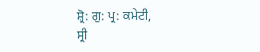ਸ਼੍ਰੋ: ਗੁ: ਪ੍ਰ: ਕਮੇਟੀ,
ਸ੍ਰੀ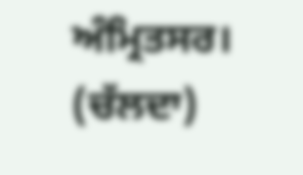ਅੰਮ੍ਰਿਤਸਰ।
(ਚੱਲਦਾ)